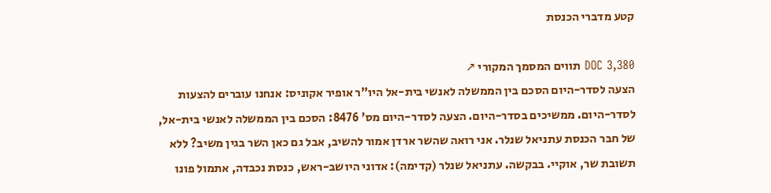קטע מדברי הכנסת

DOC 3,380 תווים המסמך המקורי ↗
הצעה לסדר-היום הסכם בין הממשלה לאנשי בית-אל היו"ר אופיר אקוניס: אנחנו עוברים להצעות לסדר-היום. ממשיכים בסדר-היום. הצעה לסדר-היום מס' 8476: הסכם בין הממשלה לאנשי בית-אל, של חבר הכנסת עתניאל שנלר. אני רואה שהשר ארדן אמור להשיב, אבל גם כאן השר בגין משיב? ללא תשובת שר, אוקיי. בבקשה. עתניאל שנלר (קדימה): אדוני היושב-ראש, כנסת נכבדה, אתמול פונו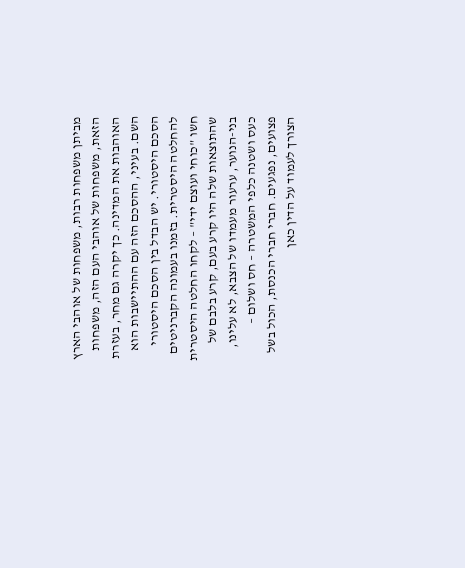מביתן משפחות רבות, משפחות של אוהבי הארץ הזאת, משפחות של אוהבי העם הזה, משפחות האוהבות את המדינה. כך יקרה גם מחר, בעזרת השם. בעיני, ההסכם הזה עם ההתיישבות הוא הסכם היסטורי. יש הבדל בין הסכם היסטורי להחלטה היסטרית. בזמנו בעמונה הקברניטים חשו "כוחי ועוצם ידי" – לקחו החלטה היסטרית שהתוצאות שלה היו קרע בעם, קרע בלבם של בני-הנוער, ערעור מעמדו של הצבא, לא עלינו, כעס ושטנה כלפי המשטרה – חס ושלום – פצועים, נפגעים. חברי חברי הכנסת, הכול בשל הצורך לעמוד על הדין כאן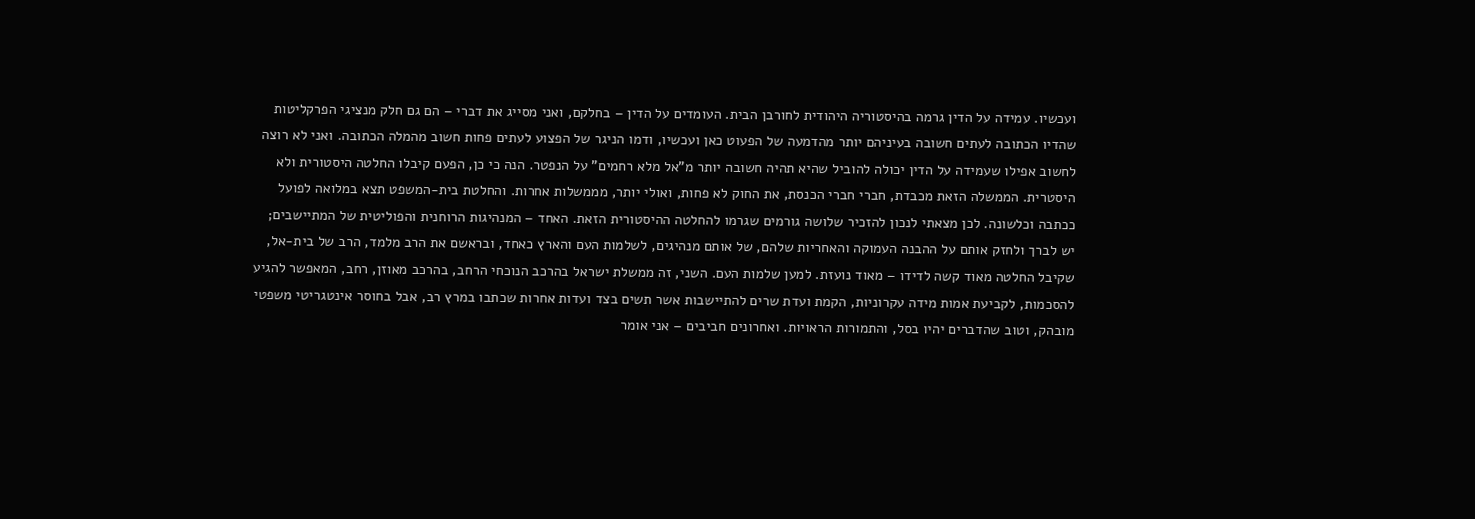ועכשיו. עמידה על הדין גרמה בהיסטוריה היהודית לחורבן הבית. העומדים על הדין – בחלקם, ואני מסייג את דברי – הם גם חלק מנציגי הפרקליטות שהדיו הכתובה לעתים חשובה בעיניהם יותר מהדמעה של הפעוט כאן ועכשיו, ודמו הניגר של הפצוע לעתים פחות חשוב מהמלה הכתובה. ואני לא רוצה לחשוב אפילו שעמידה על הדין יכולה להוביל שהיא תהיה חשובה יותר מ"אל מלא רחמים" על הנפטר. הנה כי כן, הפעם קיבלו החלטה היסטורית ולא היסטרית. הממשלה הזאת מכבדת, חברי חברי הכנסת, את החוק לא פחות, ואולי יותר, מממשלות אחרות. והחלטת בית-המשפט תצא במלואה לפועל ככתבה וכלשונה. לכן מצאתי לנכון להזכיר שלושה גורמים שגרמו להחלטה ההיסטורית הזאת. האחד – המנהיגות הרוחנית והפוליטית של המתיישבים; יש לברך ולחזק אותם על ההבנה העמוקה והאחריות שלהם, של אותם מנהיגים, לשלמות העם והארץ כאחד, ובראשם את הרב מלמד, הרב של בית-אל, שקיבל החלטה מאוד קשה לדידו – מאוד נועזת. למען שלמות העם. השני, זה ממשלת ישראל בהרכב הנוכחי הרחב, בהרכב מאוזן, רחב, המאפשר להגיע להסכמות, לקביעת אמות מידה עקרוניות, הקמת ועדת שרים להתיישבות אשר תשים בצד ועדות אחרות שכתבו במרץ רב, אבל בחוסר אינטגריטי משפטי מובהק, וטוב שהדברים יהיו בסל, והתמורות הראויות. ואחרונים חביבים – אני אומר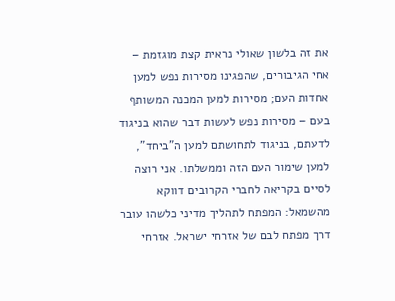את זה בלשון שאולי נראית קצת מוגזמת – אחי הגיבורים, שהפגינו מסירות נפש למען אחדות העם; מסירות למען המכנה המשותף בעם – מסירות נפש לעשות דבר שהוא בניגוד לדעתם, בניגוד לתחושתם למען ה"ביחד", למען שימור העם הזה וממשלתו. אני רוצה לסיים בקריאה לחברי הקרובים דווקא מהשמאל: המפתח לתהליך מדיני כלשהו עובר דרך מפתח לבם של אזרחי ישראל. אזרחי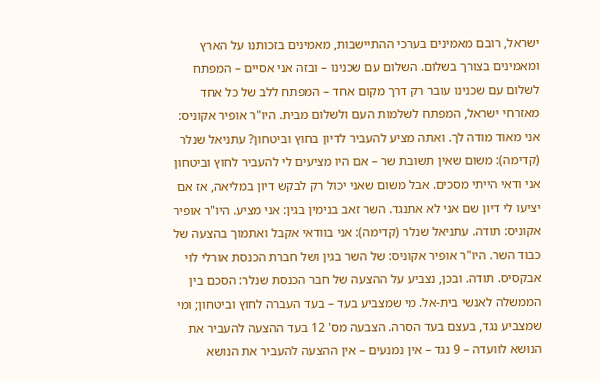ישראל, רובם מאמינים בערכי ההתיישבות, מאמינים בזכותנו על הארץ ומאמינים בצורך בשלום. השלום עם שכנינו – ובזה אני אסיים – המפתח לשלום עם שכנינו עובר רק דרך מקום אחד – המפתח ללב של כל אחד מאזרחי ישראל, המפתח לשלמות העם ולשלום מבית. היו"ר אופיר אקוניס: אני מאוד מודה לך. ואתה מציע להעביר לדיון בחוץ וביטחון? עתניאל שנלר (קדימה): משום שאין תשובת שר – אם היו מציעים לי להעביר לחוץ וביטחון אני ודאי הייתי מסכים. אבל משום שאני יכול רק לבקש דיון במליאה, אז אם יציעו לי דיון שם אני לא אתנגד. השר זאב בנימין בגין: אני מציע. היו"ר אופיר אקוניס: תודה. עתניאל שנלר (קדימה): אני בוודאי אקבל ואתמוך בהצעה של כבוד השר. היו"ר אופיר אקוניס: של השר בגין ושל חברת הכנסת אורלי לוי אבקסיס. תודה. ובכן, נצביע על ההצעה של חבר הכנסת שנלר: הסכם בין הממשלה לאנשי בית-אל. מי שמצביע בעד – בעד העברה לחוץ וביטחון; ומי שמצביע נגד, בעצם בעד הסרה. הצבעה מס' 12 בעד ההצעה להעביר את הנושא לוועדה – 9 נגד – אין נמנעים – אין ההצעה להעביר את הנושא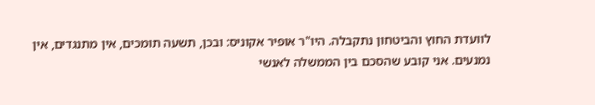לוועדת החוץ והביטחון נתקבלה. היו"ר אופיר אקוניס: ובכן, תשעה תומכים, אין מתנגדים, אין נמנעים. אני קובע שהסכם בין הממשלה לאנשי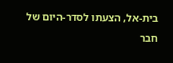בית-אל, הצעתו לסדר-היום של חבר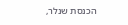הכנסת שנלר,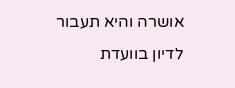אושרה והיא תעבור לדיון בוועדת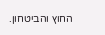החוץ והביטחון.